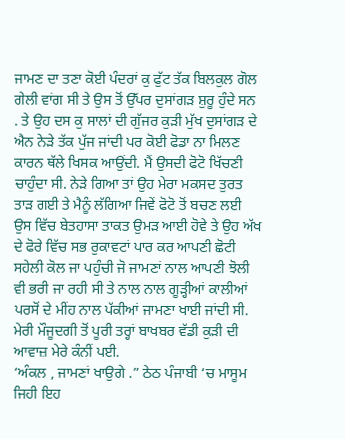ਜਾਮਣ ਦਾ ਤਣਾ ਕੋਈ ਪੰਦਰਾਂ ਕੁ ਫੁੱਟ ਤੱਕ ਬਿਲਕੁਲ ਗੋਲ ਗੇਲੀ ਵਾਂਗ ਸੀ ਤੇ ਉਸ ਤੋਂ ਉੱਪਰ ਦੁਸਾਂਗੜ ਸ਼ੁਰੂ ਹੁੰਦੇ ਸਨ . ਤੇ ਉਹ ਦਸ ਕੁ ਸਾਲਾਂ ਦੀ ਗੁੱਜਰ ਕੁੜੀ ਮੁੱਖ ਦੁਸਾਂਗੜ ਦੇ ਐਨ ਨੇੜੇ ਤੱਕ ਪੁੱਜ ਜਾਂਦੀ ਪਰ ਕੋਈ ਫੋਡਾ ਨਾ ਮਿਲਣ ਕਾਰਨ ਥੱਲੇ ਖਿਸਕ ਆਉਂਦੀ. ਮੈਂ ਉਸਦੀ ਫੋਟੋ ਖਿੱਚਣੀ ਚਾਹੁੰਦਾ ਸੀ. ਨੇੜੇ ਗਿਆ ਤਾਂ ਉਹ ਮੇਰਾ ਮਕਸਦ ਤੁਰਤ ਤਾੜ ਗਈ ਤੇ ਮੈਨੂੰ ਲੱਗਿਆ ਜਿਵੇਂ ਫੋਟੋ ਤੋਂ ਬਚਣ ਲਈ ਉਸ ਵਿੱਚ ਬੇਤਹਾਸਾ ਤਾਕਤ ਉਮੜ ਆਈ ਹੋਵੇ ਤੇ ਉਹ ਅੱਖ ਦੇ ਫੋਰੇ ਵਿੱਚ ਸਭ ਰੁਕਾਵਟਾਂ ਪਾਰ ਕਰ ਆਪਣੀ ਛੋਟੀ ਸਹੇਲੀ ਕੋਲ ਜਾ ਪਹੁੰਚੀ ਜੋ ਜਾਮਣਾਂ ਨਾਲ ਆਪਣੀ ਝੋਲੀ ਵੀ ਭਰੀ ਜਾ ਰਹੀ ਸੀ ਤੇ ਨਾਲ ਨਾਲ ਗੂੜ੍ਹੀਆਂ ਕਾਲੀਆਂ ਪਰਸੋਂ ਦੇ ਮੀਂਹ ਨਾਲ ਪੱਕੀਆਂ ਜਾਮਣਾ ਖਾਈ ਜਾਂਦੀ ਸੀ. ਮੇਰੀ ਮੌਜੂਦਗੀ ਤੋਂ ਪੂਰੀ ਤਰ੍ਹਾਂ ਬਾਖਬਰ ਵੱਡੀ ਕੁੜੀ ਦੀ ਆਵਾਜ਼ ਮੇਰੇ ਕੰਨੀਂ ਪਈ.
‘ਅੰਕਲ , ਜਾਮਣਾਂ ਖਾਉਗੇ .” ਠੇਠ ਪੰਜਾਬੀ ‘ਚ ਮਾਸੂਮ ਜਿਹੀ ਇਹ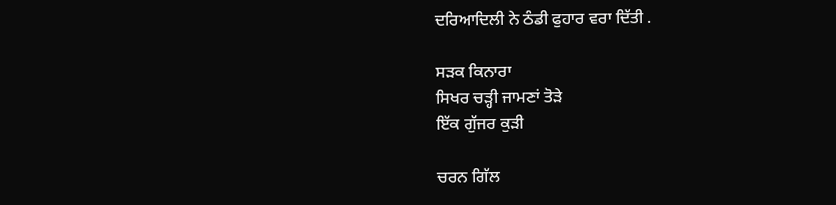ਦਰਿਆਦਿਲੀ ਨੇ ਠੰਡੀ ਫੁਹਾਰ ਵਰਾ ਦਿੱਤੀ .

ਸੜਕ ਕਿਨਾਰਾ
ਸਿਖਰ ਚੜ੍ਹੀ ਜਾਮਣਾਂ ਤੋੜੇ
ਇੱਕ ਗੁੱਜਰ ਕੁੜੀ

ਚਰਨ ਗਿੱਲ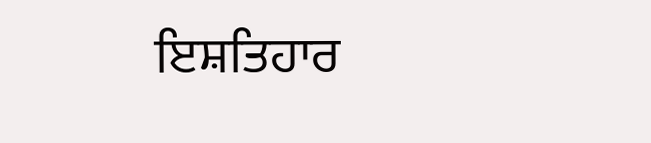ਇਸ਼ਤਿਹਾਰ